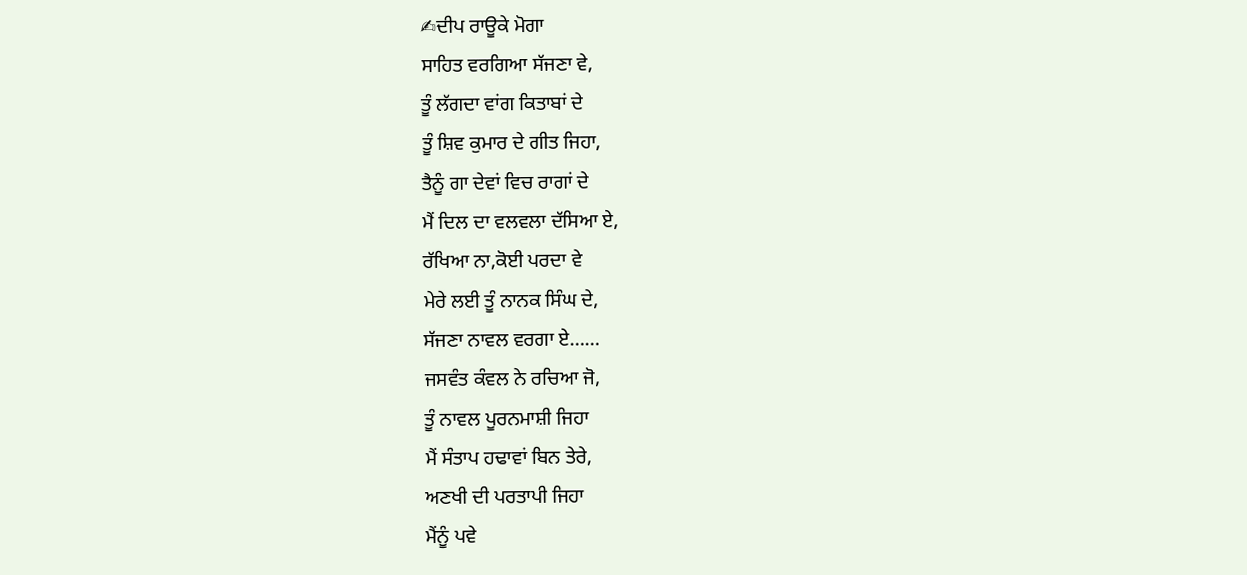✍ਦੀਪ ਰਾਊਕੇ ਮੋਗਾ
ਸਾਹਿਤ ਵਰਗਿਆ ਸੱਜਣਾ ਵੇ,
ਤੂੰ ਲੱਗਦਾ ਵਾਂਗ ਕਿਤਾਬਾਂ ਦੇ
ਤੂੰ ਸ਼ਿਵ ਕੁਮਾਰ ਦੇ ਗੀਤ ਜਿਹਾ,
ਤੈਨੂੰ ਗਾ ਦੇਵਾਂ ਵਿਚ ਰਾਗਾਂ ਦੇ
ਮੈਂ ਦਿਲ ਦਾ ਵਲਵਲਾ ਦੱਸਿਆ ਏ,
ਰੱਖਿਆ ਨਾ,ਕੋਈ ਪਰਦਾ ਵੇ
ਮੇਰੇ ਲਈ ਤੂੰ ਨਾਨਕ ਸਿੰਘ ਦੇ,
ਸੱਜਣਾ ਨਾਵਲ ਵਰਗਾ ਏ……
ਜਸਵੰਤ ਕੰਵਲ ਨੇ ਰਚਿਆ ਜੋ,
ਤੂੰ ਨਾਵਲ ਪੂਰਨਮਾਸ਼ੀ ਜਿਹਾ
ਮੈਂ ਸੰਤਾਪ ਹਢਾਵਾਂ ਬਿਨ ਤੇਰੇ,
ਅਣਖੀ ਦੀ ਪਰਤਾਪੀ ਜਿਹਾ
ਮੈਂਨੂੰ ਪਵੇ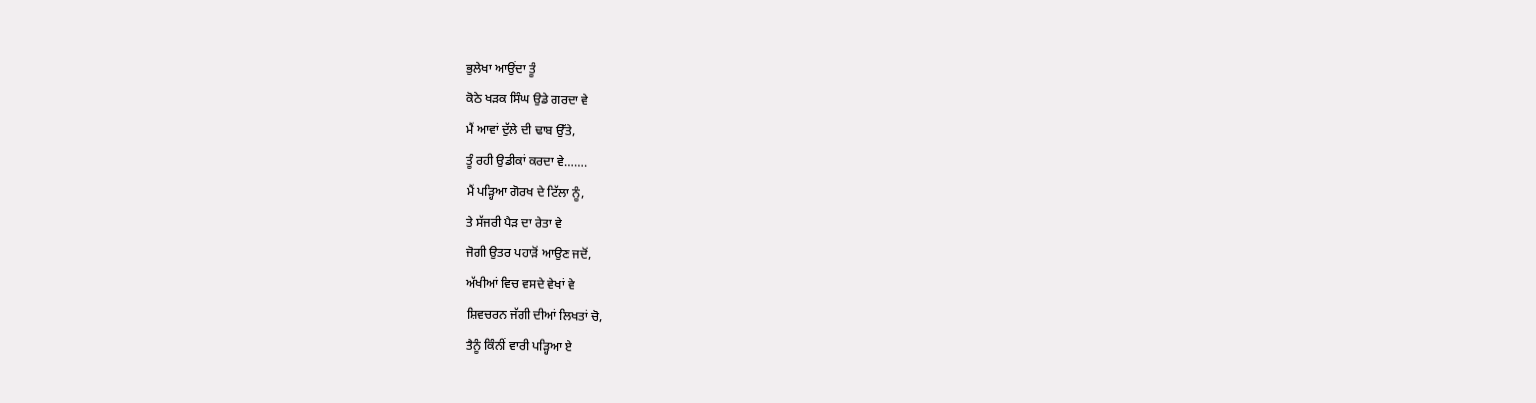ਭੁਲੇਖਾ ਆਉਂਦਾ ਤੂੰ
ਕੋਠੇ ਖੜਕ ਸਿੰਘ ਉਡੇ ਗਰਦਾ ਵੇ
ਮੈਂ ਆਵਾਂ ਦੁੱਲੇ ਦੀ ਢਾਬ ਉੱਤੇ,
ਤੂੰ ਰਹੀ ਉਡੀਕਾਂ ਕਰਦਾ ਵੇ…….
ਮੈਂ ਪੜ੍ਹਿਆ ਗੋਰਖ ਦੇ ਟਿੱਲਾ ਨੂੰ,
ਤੇ ਸੱਜਰੀ ਪੈੜ ਦਾ ਰੇਤਾ ਵੇ
ਜੋਗੀ ਉਤਰ ਪਹਾੜੋਂ ਆਉਣ ਜਦੋਂ,
ਅੱਖੀਆਂ ਵਿਚ ਵਸਦੇ ਵੇਖਾਂ ਵੇ
ਸ਼ਿਵਚਰਨ ਜੱਗੀ ਦੀਆਂ ਲਿਖਤਾਂ ਚੋ,
ਤੈਨੂੰ ਕਿੰਨੀਂ ਵਾਰੀ ਪੜ੍ਹਿਆ ਏ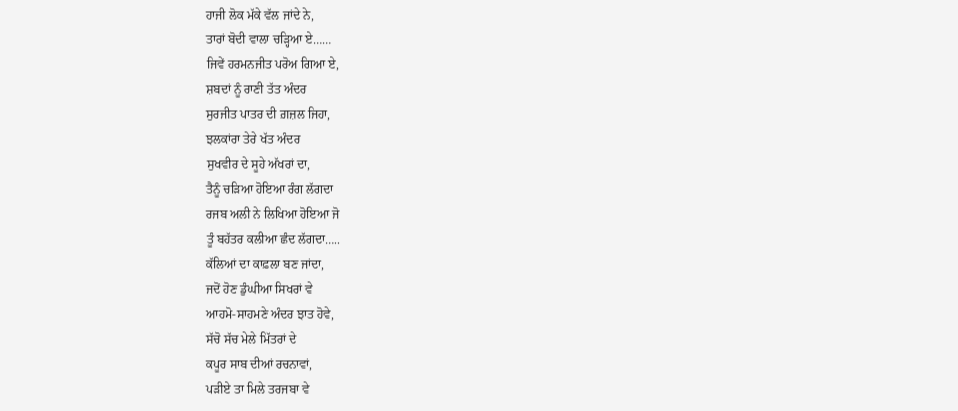ਹਾਜੀ ਲੋਕ ਮੱਕੇ ਵੱਲ ਜਾਂਦੇ ਨੇ,
ਤਾਰਾਂ ਬੋਦੀ ਵਾਲਾ ਚੜ੍ਹਿਆ ਏ……
ਜਿਵੇਂ ਹਰਮਨਜੀਤ ਪਰੋਅ ਗਿਆ ਏ,
ਸ਼ਬਦਾਂ ਨੂੰ ਰਾਣੀ ਤੱਤ ਅੰਦਰ
ਸੁਰਜੀਤ ਪਾਤਰ ਦੀ ਗ਼ਜ਼ਲ ਜਿਹਾ,
ਝਲਕਾਂਰਾ ਤੇਰੇ ਖੱਤ ਅੰਦਰ
ਸੁਖਵੀਰ ਦੇ ਸੂਹੇ ਅੱਖਰਾਂ ਦਾ,
ਤੈਨੂੰ ਚੜਿਆ ਹੋਇਆ ਰੰਗ ਲੱਗਦਾ
ਰਜਬ ਅਲੀ ਨੇ ਲਿਖਿਆ ਹੋਇਆ ਜੋ
ਤੂੰ ਬਹੱਤਰ ਕਲੀਆ ਛੰਦ ਲੱਗਦਾ…..
ਕੱਲਿਆਂ ਦਾ ਕਾਫ਼ਲਾ ਬਣ ਜਾਂਦਾ,
ਜਦੋਂ ਹੋਣ ਡੁੰਘੀਆ ਸਿਖਰਾਂ ਵੇ
ਆਹਮੋ-ਸਾਹਮਣੇ ਅੰਦਰ ਝਾਤ ਹੋਵੇ,
ਸੱਚੋ ਸੱਚ ਮੇਲੇ ਮਿੱਤਰਾਂ ਦੇ
ਕਪੂਰ ਸਾਬ ਦੀਆਂ ਰਚਨਾਵਾਂ,
ਪੜੀਏ ਤਾ ਮਿਲੇ ਤਰਜਬਾ ਵੇ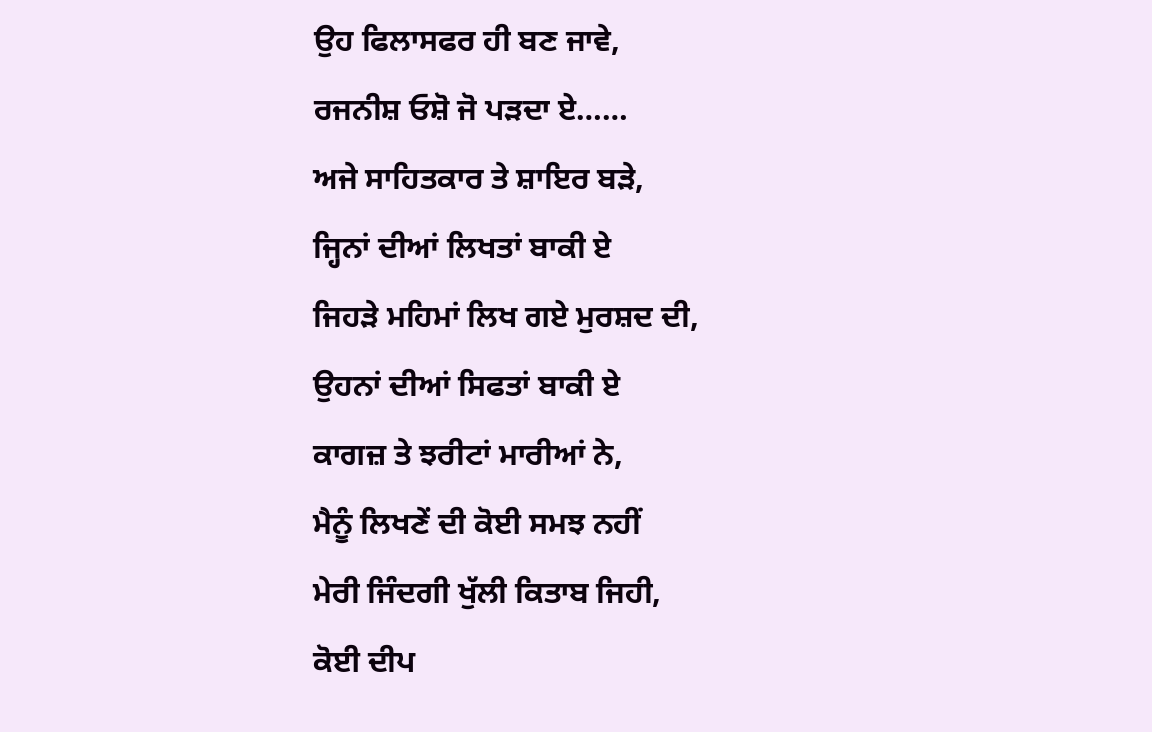ਉਹ ਫਿਲਾਸਫਰ ਹੀ ਬਣ ਜਾਵੇ,
ਰਜਨੀਸ਼ ਓਸ਼ੋ ਜੋ ਪੜਦਾ ਏ……
ਅਜੇ ਸਾਹਿਤਕਾਰ ਤੇ ਸ਼ਾਇਰ ਬੜੇ,
ਜ੍ਹਿਨਾਂ ਦੀਆਂ ਲਿਖਤਾਂ ਬਾਕੀ ਏ
ਜਿਹੜੇ ਮਹਿਮਾਂ ਲਿਖ ਗਏ ਮੁਰਸ਼ਦ ਦੀ,
ਉਹਨਾਂ ਦੀਆਂ ਸਿਫਤਾਂ ਬਾਕੀ ਏ
ਕਾਗਜ਼ ਤੇ ਝਰੀਟਾਂ ਮਾਰੀਆਂ ਨੇ,
ਮੈਨੂੰ ਲਿਖਣੇਂ ਦੀ ਕੋਈ ਸਮਝ ਨਹੀਂ
ਮੇਰੀ ਜਿੰਦਗੀ ਖੁੱਲੀ ਕਿਤਾਬ ਜਿਹੀ,
ਕੋਈ ਦੀਪ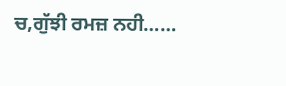ਚ,ਗੁੱਝੀ ਰਮਜ਼ ਨਹੀ……